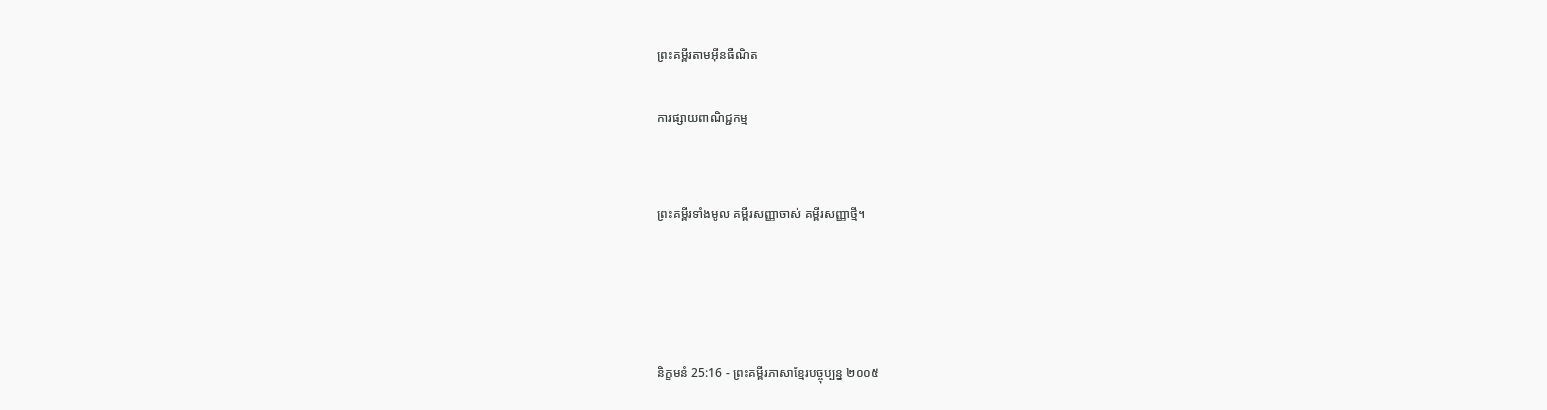ព្រះគម្ពីរតាមអ៊ីនធឺណិត

ការផ្សាយពាណិជ្ជកម្ម


ព្រះគម្ពីរទាំងមូល គម្ពីរសញ្ញាចាស់ គម្ពីរសញ្ញាថ្មី។




និក្ខមនំ 25:16 - ព្រះគម្ពីរភាសាខ្មែរបច្ចុប្បន្ន ២០០៥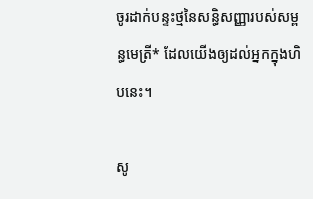ចូរដាក់បន្ទះថ្មនៃសន្ធិ‌សញ្ញារបស់សម្ពន្ធ‌មេត្រី* ដែលយើងឲ្យដល់អ្នកក្នុងហិបនេះ។

សូ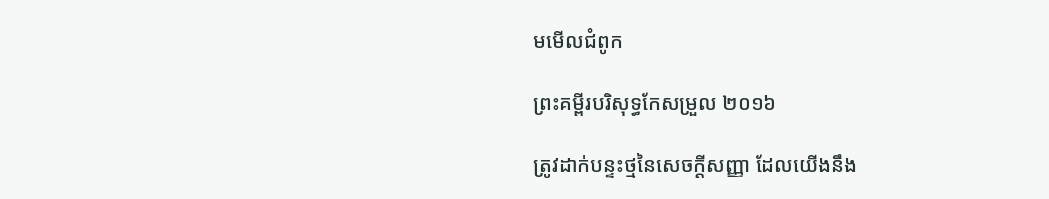មមើលជំពូក

ព្រះគម្ពីរបរិសុទ្ធកែសម្រួល ២០១៦

ត្រូវដាក់បន្ទះថ្មនៃសេចក្ដីសញ្ញា ដែលយើងនឹង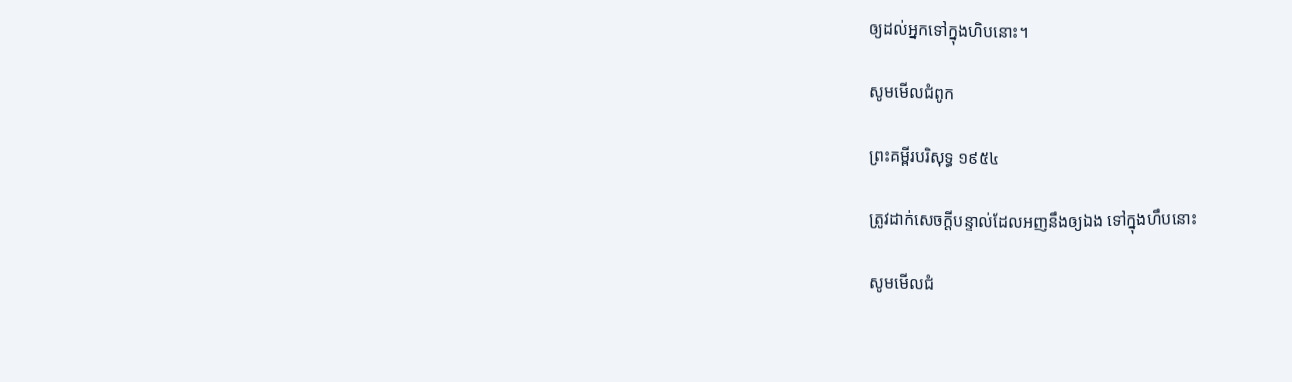ឲ្យដល់អ្នកទៅក្នុងហិបនោះ។

សូមមើលជំពូក

ព្រះគម្ពីរបរិសុទ្ធ ១៩៥៤

ត្រូវដាក់សេចក្ដីបន្ទាល់ដែលអញនឹងឲ្យឯង ទៅក្នុងហឹបនោះ

សូមមើលជំ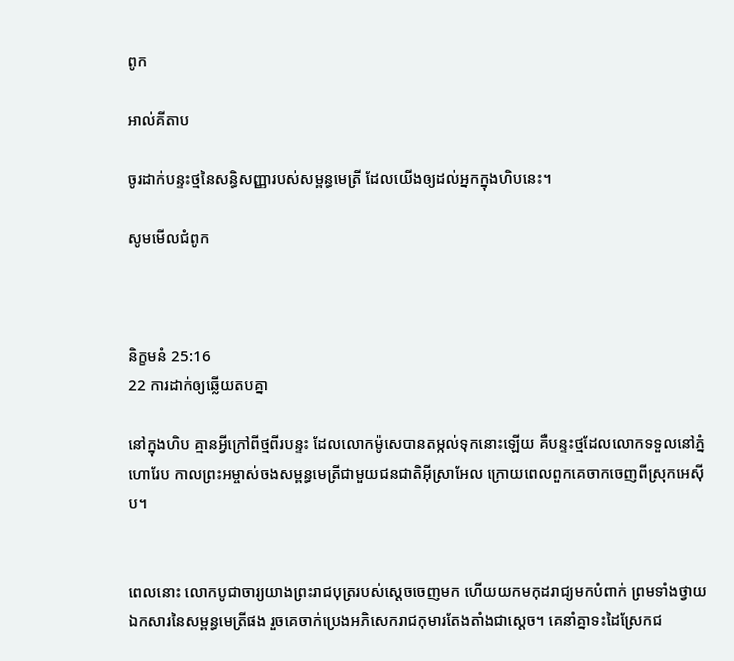ពូក

អាល់គីតាប

ចូរដាក់បន្ទះថ្មនៃសន្ធិ‌សញ្ញារបស់សម្ពន្ធ‌មេត្រី ដែលយើងឲ្យដល់អ្នកក្នុងហិបនេះ។

សូមមើលជំពូក



និក្ខមនំ 25:16
22 ការដាក់ឲ្យឆ្លើយតបគ្នា

នៅក្នុងហិប គ្មានអ្វីក្រៅពីថ្មពីរបន្ទះ ដែលលោកម៉ូសេបានតម្កល់ទុកនោះឡើយ គឺបន្ទះថ្មដែលលោកទទួលនៅភ្នំហោរែប កាលព្រះ‌អម្ចាស់ចងសម្ពន្ធ‌មេត្រីជាមួយជន‌ជាតិអ៊ីស្រា‌អែល ក្រោយពេលពួកគេចាកចេញពីស្រុកអេស៊ីប។


ពេលនោះ លោកបូជា‌ចារ្យយាងព្រះរាជ‌បុត្ររបស់ស្ដេចចេញមក ហើយយកមកុដរាជ្យមកបំពាក់ ព្រមទាំងថ្វាយឯក‌សារនៃសម្ពន្ធ‌មេត្រីផង រួចគេចាក់ប្រេងអភិ‌សេករាជ‌កុមារតែង‌តាំងជាស្ដេច។ គេនាំគ្នាទះដៃស្រែកជ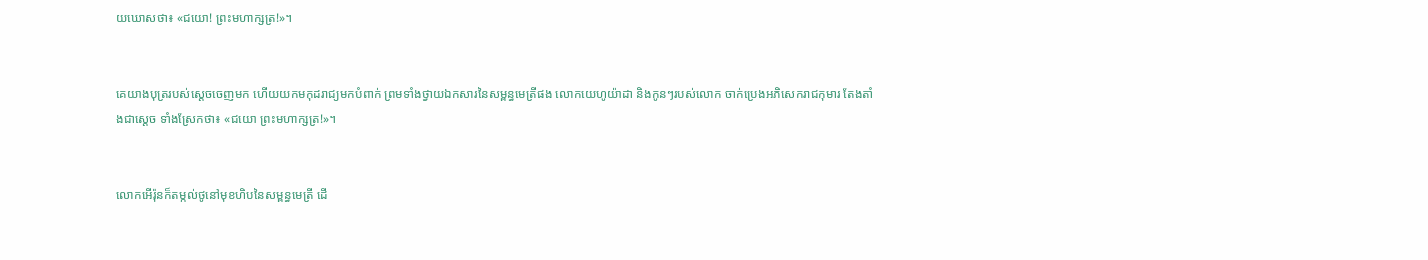យ‌ឃោសថា៖ «ជយោ! ព្រះមហា‌ក្សត្រ!»។


គេយាងបុត្ររបស់ស្ដេចចេញមក ហើយយកមកុដរាជ្យមកបំពាក់ ព្រមទាំងថ្វាយឯក‌សារនៃសម្ពន្ធ‌មេត្រីផង លោកយេហូ‌យ៉ាដា និងកូនៗរបស់លោក ចាក់ប្រេងអភិ‌សេករាជកុមារ តែង‌តាំងជាស្ដេច ទាំងស្រែកថា៖ «ជយោ ព្រះ‌មហា‌ក្សត្រ!»។


លោកអើរ៉ុនក៏តម្កល់ថូនៅមុខហិបនៃសម្ពន្ធ‌មេត្រី ដើ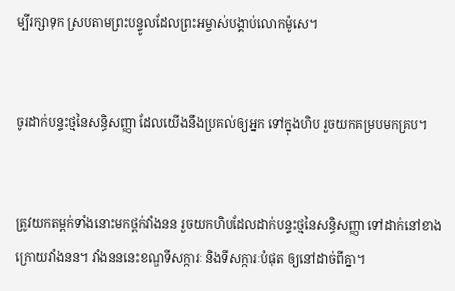ម្បីរក្សាទុក ស្របតាមព្រះ‌បន្ទូលដែលព្រះ‌អម្ចាស់បង្គាប់លោកម៉ូសេ។


ចូរដាក់បន្ទះថ្មនៃសន្ធិ‌សញ្ញា ដែលយើងនឹងប្រគល់ឲ្យអ្នក ទៅក្នុងហិប រួចយកគម្របមកគ្រប។


ត្រូវយកតម្ពក់ទាំងនោះមកថ្ពក់វាំងនន រួចយកហិបដែលដាក់បន្ទះថ្មនៃសន្ធិ‌សញ្ញា ទៅដាក់នៅខាងក្រោយវាំងនន។ វាំងនននេះខណ្ឌទីសក្ការៈ និងទីសក្ការៈបំផុត ឲ្យនៅដាច់ពីគ្នា។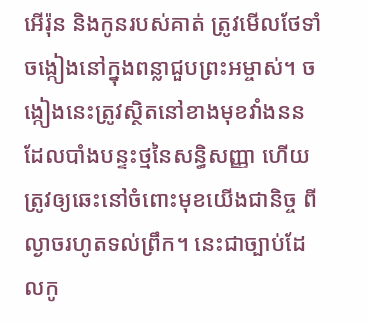អើរ៉ុន និងកូនរបស់គាត់ ត្រូវមើលថែទាំចង្កៀងនៅក្នុងពន្លាជួបព្រះ‌អម្ចាស់។ ចង្កៀងនេះត្រូវស្ថិតនៅខាងមុខវាំងនន ដែលបាំងបន្ទះថ្មនៃសន្ធិ‌សញ្ញា ហើយត្រូវឲ្យឆេះនៅចំពោះមុខយើងជានិច្ច ពីល្ងាចរហូតទល់ព្រឹក។ នេះជាច្បាប់ដែលកូ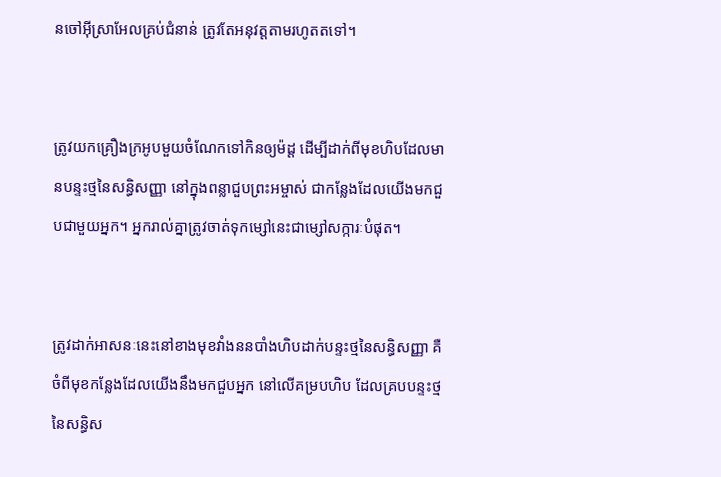នចៅអ៊ីស្រា‌អែលគ្រប់ជំនាន់ ត្រូវតែអនុវត្តតាមរហូតតទៅ។


ត្រូវយកគ្រឿងក្រអូបមួយចំណែកទៅកិនឲ្យម៉ដ្ដ ដើម្បីដាក់ពីមុខហិបដែលមានបន្ទះថ្មនៃសន្ធិ‌សញ្ញា នៅក្នុងពន្លាជួបព្រះ‌អម្ចាស់ ជាកន្លែងដែលយើងមកជួបជាមួយអ្នក។ អ្នករាល់គ្នាត្រូវចាត់ទុកម្សៅនេះជាម្សៅសក្ការៈបំផុត។


ត្រូវដាក់អាសនៈនេះនៅខាងមុខវាំងននបាំងហិបដាក់បន្ទះថ្មនៃសន្ធិ‌សញ្ញា គឺចំពីមុខកន្លែងដែលយើងនឹងមកជួបអ្នក នៅលើគម្របហិប ដែលគ្របបន្ទះថ្មនៃសន្ធិ‌ស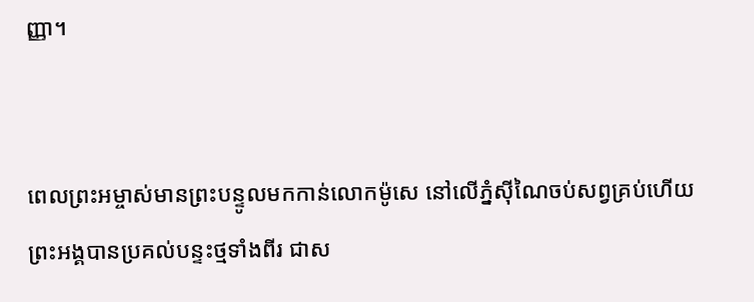ញ្ញា។


ពេលព្រះ‌អម្ចាស់មានព្រះ‌បន្ទូលមកកាន់លោកម៉ូសេ នៅលើភ្នំស៊ីណៃចប់សព្វគ្រប់ហើយ ព្រះអង្គបានប្រគល់បន្ទះថ្មទាំងពីរ ជាស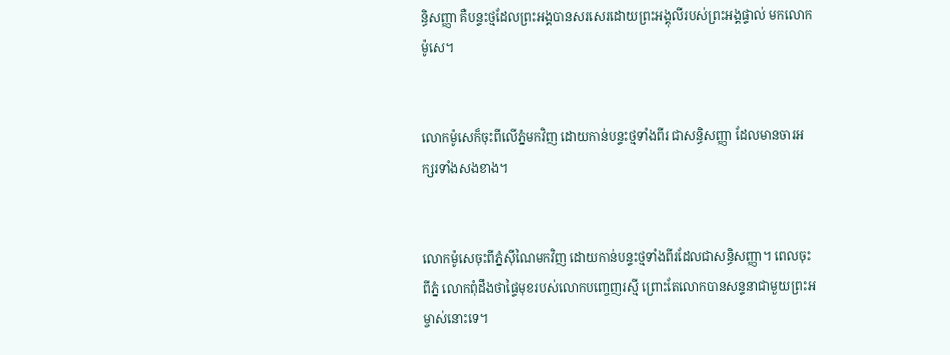ន្ធិ‌សញ្ញា គឺបន្ទះថ្មដែលព្រះអង្គបានសរសេរដោយព្រះអង្គុលីរបស់ព្រះអង្គផ្ទាល់ មកលោកម៉ូសេ។


លោកម៉ូសេក៏ចុះពីលើភ្នំមកវិញ ដោយកាន់បន្ទះថ្មទាំងពីរ ជាសន្ធិ‌សញ្ញា ដែលមានចារអក្សរទាំងសងខាង។


លោកម៉ូសេចុះពីភ្នំស៊ីណៃមកវិញ ដោយកាន់បន្ទះថ្មទាំងពីរដែលជាសន្ធិ‌សញ្ញា។ ពេលចុះពីភ្នំ លោកពុំដឹងថាផ្ទៃមុខរបស់លោកបញ្ចេញរស្មី ព្រោះតែលោកបានសន្ទនាជាមួយព្រះ‌អម្ចាស់នោះទេ។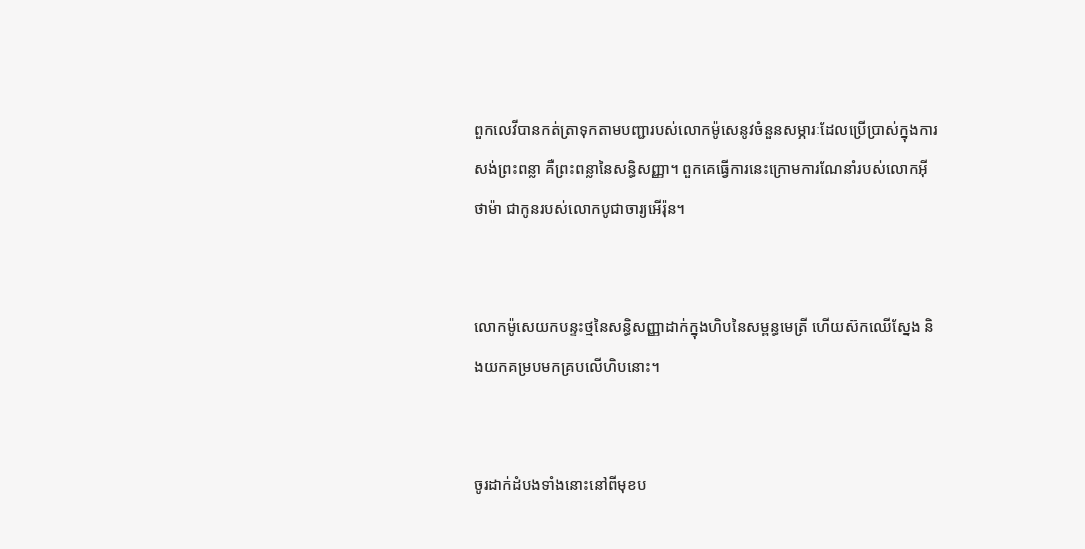ពួកលេវីបានកត់‌ត្រាទុកតាមបញ្ជារបស់លោកម៉ូសេនូវចំនួនសម្ភារៈដែលប្រើ‌ប្រាស់ក្នុងការសង់ព្រះ‌ពន្លា គឺព្រះ‌ពន្លានៃសន្ធិ‌សញ្ញា។ ពួកគេធ្វើការនេះក្រោមការណែ‌នាំរបស់លោកអ៊ីថា‌ម៉ា ជាកូនរបស់លោកបូជា‌ចារ្យអើរ៉ុន។


លោកម៉ូសេយកបន្ទះថ្មនៃសន្ធិ‌សញ្ញាដាក់ក្នុងហិបនៃសម្ពន្ធ‌មេត្រី ហើយស៊កឈើស្នែង និងយកគម្របមកគ្របលើហិបនោះ។


ចូរដាក់ដំបងទាំងនោះនៅពីមុខប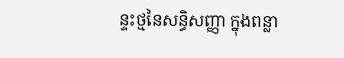ន្ទះថ្មនៃសន្ធិ‌សញ្ញា ក្នុងពន្លា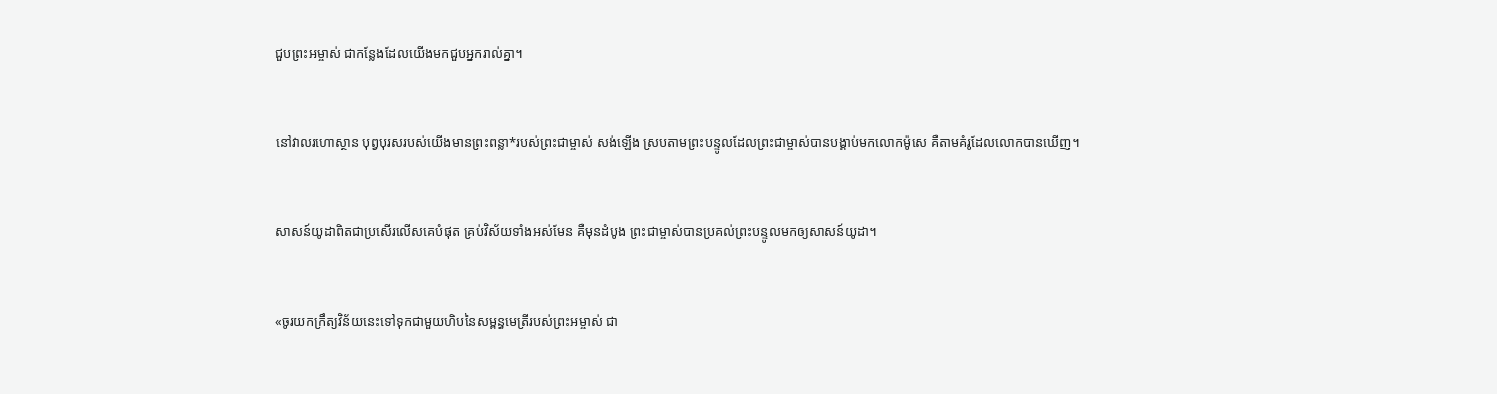ជួបព្រះ‌អម្ចាស់ ជាកន្លែងដែលយើងមកជួបអ្នករាល់គ្នា។


នៅវាលរហោ‌ស្ថាន បុព្វបុរសរបស់យើងមានព្រះ‌ពន្លា*របស់ព្រះ‌ជាម្ចាស់ សង់ឡើង ស្របតាមព្រះ‌បន្ទូលដែលព្រះ‌ជាម្ចាស់បានបង្គាប់មកលោកម៉ូសេ គឺតាមគំរូដែលលោកបានឃើញ។


សាសន៍យូដាពិតជាប្រសើរលើសគេបំផុត គ្រប់វិស័យទាំងអស់មែន គឺមុនដំបូង ព្រះ‌ជា‌ម្ចាស់បានប្រគល់ព្រះ‌បន្ទូលមកឲ្យសាសន៍យូដា។


«ចូរយកក្រឹត្យ‌វិន័យនេះទៅទុកជាមួយហិបនៃសម្ពន្ធ‌មេត្រីរបស់ព្រះ‌អម្ចាស់ ជា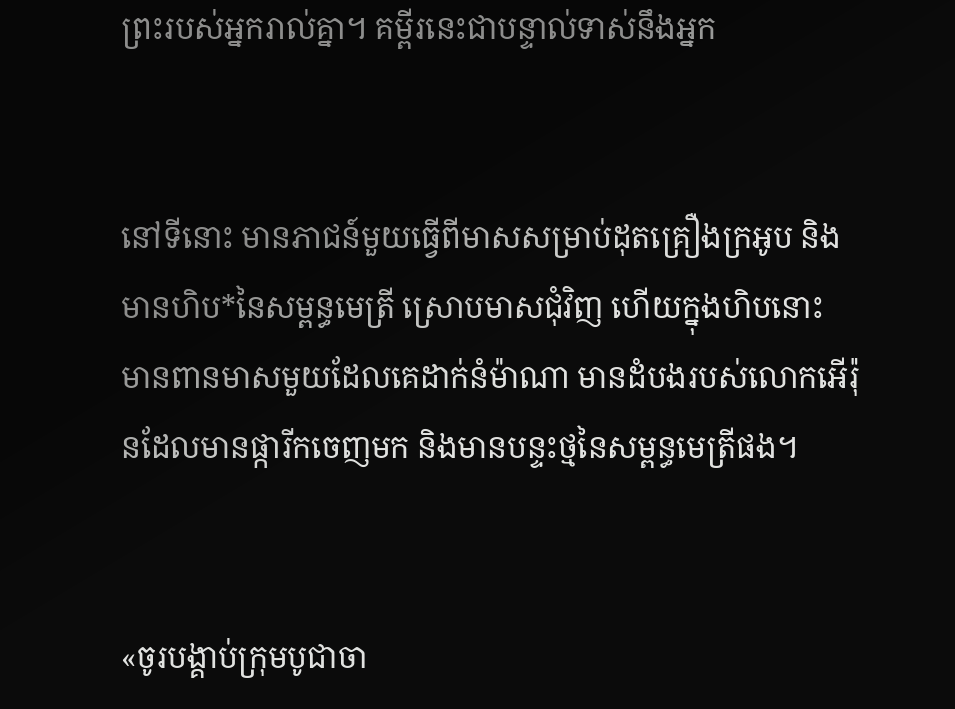ព្រះរបស់អ្នករាល់គ្នា។ គម្ពីរនេះជាបន្ទាល់ទាស់នឹងអ្នក


នៅទីនោះ មានភាជន៍មួយធ្វើពីមាសសម្រាប់ដុតគ្រឿងក្រអូប និងមានហិប*នៃសម្ពន្ធ‌មេត្រី ស្រោបមាសជុំ‌វិញ ហើយក្នុងហិបនោះ មានពានមាសមួយដែលគេដាក់នំម៉ាណា មានដំបងរបស់លោកអើរ៉ុនដែលមានផ្ការីកចេញមក និងមានបន្ទះថ្មនៃសម្ពន្ធ‌មេត្រីផង។


«ចូរបង្គាប់ក្រុមបូជា‌ចា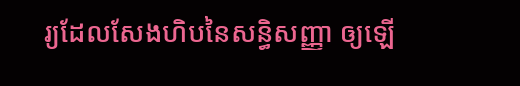រ្យដែលសែងហិបនៃសន្ធិ‌សញ្ញា ឲ្យឡើ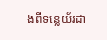ងពីទន្លេយ័រដា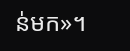ន់មក»។